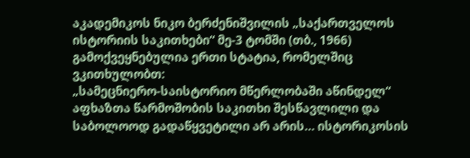აკადემიკოს ნიკო ბერძენიშვილის „საქართველოს ისტორიის საკითხები“ მე-3 ტომში (თბ., 1966) გამოქვეყნებულია ერთი სტატია, რომელშიც ვკითხულობთ:
„სამეცნიერო-საისტორიო მწერლობაში აწინდელ“ აფხაზთა წარმოშობის საკითხი შესწავლილი და საბოლოოდ გადაწყვეტილი არ არის… ისტორიკოსის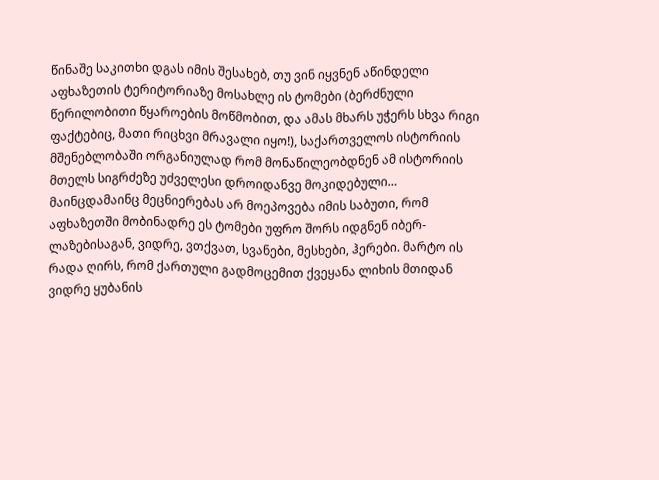წინაშე საკითხი დგას იმის შესახებ, თუ ვინ იყვნენ აწინდელი აფხაზეთის ტერიტორიაზე მოსახლე ის ტომები (ბერძნული წერილობითი წყაროების მოწმობით, და ამას მხარს უჭერს სხვა რიგი ფაქტებიც, მათი რიცხვი მრავალი იყო!), საქართველოს ისტორიის მშენებლობაში ორგანიულად რომ მონაწილეობდნენ ამ ისტორიის მთელს სიგრძეზე უძველესი დროიდანვე მოკიდებული…
მაინცდამაინც მეცნიერებას არ მოეპოვება იმის საბუთი, რომ აფხაზეთში მობინადრე ეს ტომები უფრო შორს იდგნენ იბერ-ლაზებისაგან, ვიდრე, ვთქვათ, სვანები, მესხები, ჰერები. მარტო ის რადა ღირს, რომ ქართული გადმოცემით ქვეყანა ლიხის მთიდან ვიდრე ყუბანის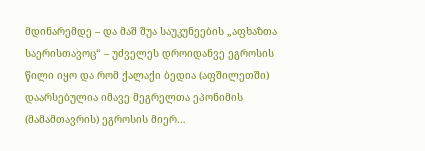მდინარემდე – და მაშ შუა საუკუნეების „აფხაზთა საერისთავოც“ – უძველეს დროიდანვე ეგროსის წილი იყო და რომ ქალაქი ბედია (აფშილეთში) დაარსებულია იმავე მეგრელთა ეპონიმის (მამამთავრის) ეგროსის მიერ…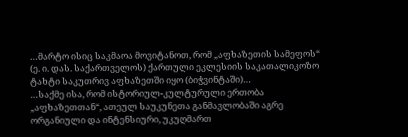…მარტო ისიც საკმაოა მოვიტანოთ, რომ „აფხაზეთის სამეფოს“ (ე. ი. დას. საქართველოს) ქართული ეკლესიის საკათალიკოზო ტახტი საკუთრივ აფხაზეთში იყო (ბიჭვინტაში)…
…საქმე ისა, რომ ისტორიულ-კულტურული ერთობა „აფხაზეთთან“, ათეულ საუკუნეთა განმავლობაში აგრე ორგანიული და ინტენსიური, უკუღმართ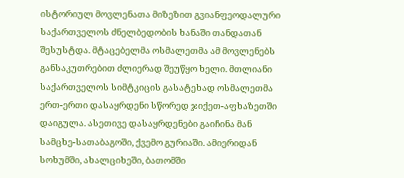ისტორიულ მოვლენათა მიზეზით გვიანფეოდალური საქართველოს ძნელბედობის ხანაში თანდათან შესუსტდა. მტაცებელმა ოსმალეთმა ამ მოვლენებს განსაკუთრებით ძლიერად შეუწყო ხელი. მთლიანი საქართველოს სიმტკიცის გასატეხად ოსმალეთმა ერთ-ერთი დასაყრდენი სწორედ ჯიქეთ-აფხაზეთში დაიგულა. ასეთივე დასაყრდენები გაიჩინა მან სამცხე-სათაბაგოში, ქვემო გურიაში. ამიერიდან სოხუმში, ახალციხეში, ბათომში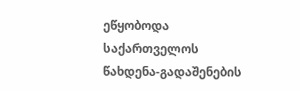ეწყობოდა საქართველოს წახდენა-გადაშენების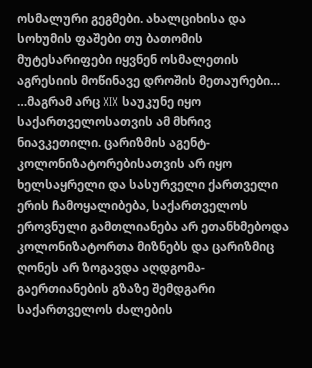ოსმალური გეგმები. ახალციხისა და სოხუმის ფაშები თუ ბათომის მუტესარიფები იყვნენ ოსმალეთის აგრესიის მოწინავე დროშის მეთაურები…
…მაგრამ არც XIX საუკუნე იყო საქართველოსათვის ამ მხრივ ნიავკეთილი. ცარიზმის აგენტ-კოლონიზატორებისათვის არ იყო ხელსაყრელი და სასურველი ქართველი ერის ჩამოყალიბება, საქართველოს ეროვნული გამთლიანება არ ეთანხმებოდა კოლონიზატორთა მიზნებს და ცარიზმიც ღონეს არ ზოგავდა აღდგომა-გაერთიანების გზაზე შემდგარი საქართველოს ძალების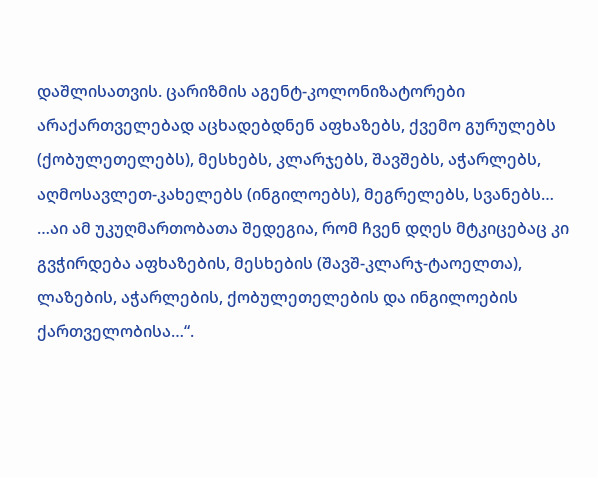დაშლისათვის. ცარიზმის აგენტ-კოლონიზატორები არაქართველებად აცხადებდნენ აფხაზებს, ქვემო გურულებს (ქობულეთელებს), მესხებს, კლარჯებს, შავშებს, აჭარლებს, აღმოსავლეთ-კახელებს (ინგილოებს), მეგრელებს, სვანებს…
…აი ამ უკუღმართობათა შედეგია, რომ ჩვენ დღეს მტკიცებაც კი გვჭირდება აფხაზების, მესხების (შავშ-კლარჯ-ტაოელთა), ლაზების, აჭარლების, ქობულეთელების და ინგილოების ქართველობისა…“.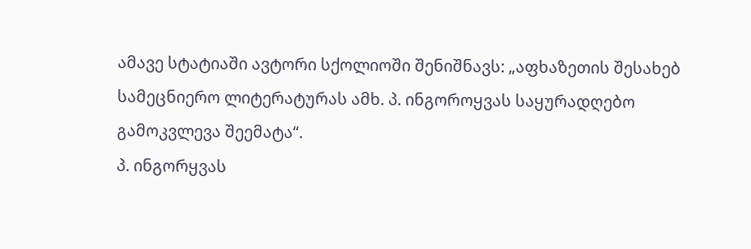ამავე სტატიაში ავტორი სქოლიოში შენიშნავს: „აფხაზეთის შესახებ სამეცნიერო ლიტერატურას ამხ. პ. ინგოროყვას საყურადღებო გამოკვლევა შეემატა“.
პ. ინგორყვას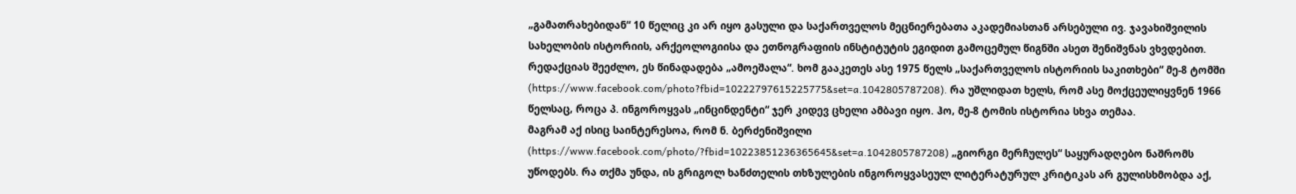„გამათრახებიდან“ 10 წელიც კი არ იყო გასული და საქართველოს მეცნიერებათა აკადემიასთან არსებული ივ. ჯავახიშვილის სახელობის ისტორიის, არქეოლოგიისა და ეთნოგრაფიის ინსტიტუტის ეგიდით გამოცემულ წიგნში ასეთ შენიშვნას ვხვდებით. რედაქციას შეეძლო, ეს წინადადება „ამოეშალა“. ხომ გააკეთეს ასე 1975 წელს „საქართველოს ისტორიის საკითხები“ მე-8 ტომში (https://www.facebook.com/photo?fbid=10222797615225775&set=a.1042805787208). რა უშლიდათ ხელს, რომ ასე მოქცეულიყვნენ 1966 წელსაც, როცა პ. ინგოროყვას „ინცინდენტი“ ჯერ კიდევ ცხელი ამბავი იყო. ჰო, მე-8 ტომის ისტორია სხვა თემაა.
მაგრამ აქ ისიც საინტერესოა, რომ ნ. ბერძენიშვილი (https://www.facebook.com/photo/?fbid=10223851236365645&set=a.1042805787208) „გიორგი მერჩულეს“ საყურადღებო ნაშრომს უწოდებს. რა თქმა უნდა, ის გრიგოლ ხანძთელის თხზულების ინგოროყვასეულ ლიტერატურულ კრიტიკას არ გულისხმობდა აქ,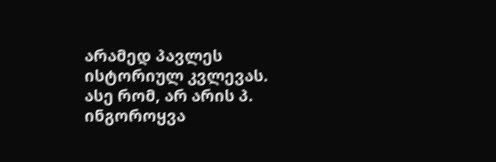არამედ პავლეს ისტორიულ კვლევას.
ასე რომ, არ არის პ. ინგოროყვა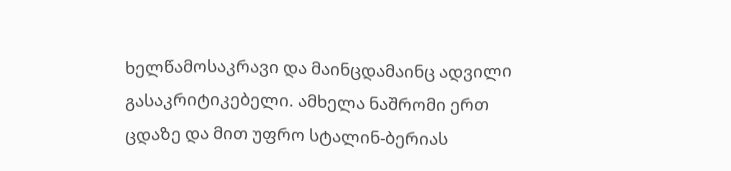ხელწამოსაკრავი და მაინცდამაინც ადვილი გასაკრიტიკებელი. ამხელა ნაშრომი ერთ ცდაზე და მით უფრო სტალინ-ბერიას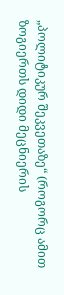„პოლიტიკურ შეკვეთაზე“ (როგორც ამით ზოგიერთს დიდი მეცნიერის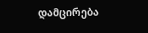დამცირება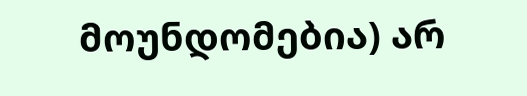მოუნდომებია) არ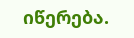იწერება.